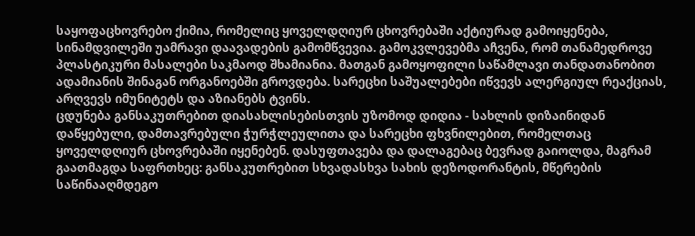საყოფაცხოვრებო ქიმია, რომელიც ყოველდღიურ ცხოვრებაში აქტიურად გამოიყენება, სინამდვილეში უამრავი დაავადების გამომწვევია. გამოკვლევებმა აჩვენა, რომ თანამედროვე პლასტიკური მასალები საკმაოდ შხამიანია. მათგან გამოყოფილი საწამლავი თანდათანობით ადამიანის შინაგან ორგანოებში გროვდება. სარეცხი საშუალებები იწვევს ალერგიულ რეაქციას, არღვევს იმუნიტეტს და აზიანებს ტვინს.
ცდუნება განსაკუთრებით დიასახლისებისთვის უზომოდ დიდია - სახლის დიზაინიდან დაწყებული, დამთავრებული ჭურჭლეულითა და სარეცხი ფხვნილებით, რომელთაც ყოველდღიურ ცხოვრებაში იყენებენ. დასუფთავება და დალაგებაც ბევრად გაიოლდა, მაგრამ გაათმაგდა საფრთხეც: განსაკუთრებით სხვადასხვა სახის დეზოდორანტის, მწერების საწინააღმდეგო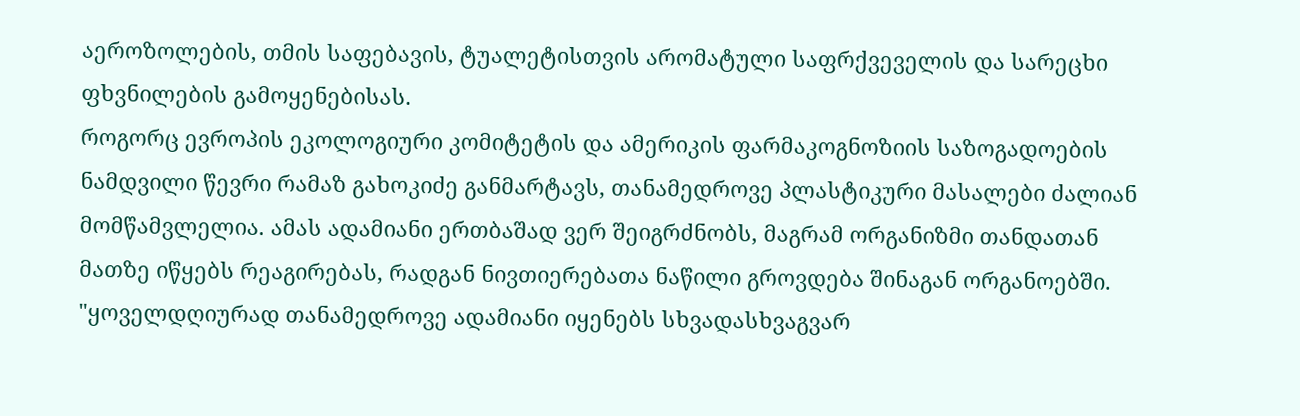აეროზოლების, თმის საფებავის, ტუალეტისთვის არომატული საფრქვეველის და სარეცხი ფხვნილების გამოყენებისას.
როგორც ევროპის ეკოლოგიური კომიტეტის და ამერიკის ფარმაკოგნოზიის საზოგადოების ნამდვილი წევრი რამაზ გახოკიძე განმარტავს, თანამედროვე პლასტიკური მასალები ძალიან მომწამვლელია. ამას ადამიანი ერთბაშად ვერ შეიგრძნობს, მაგრამ ორგანიზმი თანდათან მათზე იწყებს რეაგირებას, რადგან ნივთიერებათა ნაწილი გროვდება შინაგან ორგანოებში.
"ყოველდღიურად თანამედროვე ადამიანი იყენებს სხვადასხვაგვარ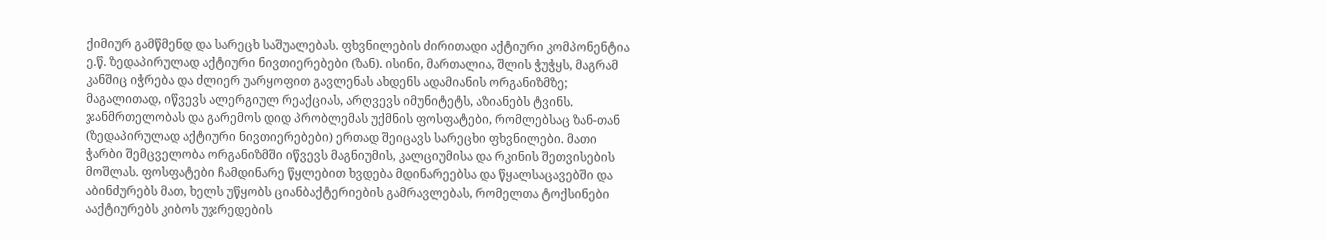ქიმიურ გამწმენდ და სარეცხ საშუალებას. ფხვნილების ძირითადი აქტიური კომპონენტია ე.წ. ზედაპირულად აქტიური ნივთიერებები (ზან). ისინი, მართალია, შლის ჭუჭყს, მაგრამ კანშიც იჭრება და ძლიერ უარყოფით გავლენას ახდენს ადამიანის ორგანიზმზე; მაგალითად, იწვევს ალერგიულ რეაქციას, არღვევს იმუნიტეტს, აზიანებს ტვინს.
ჯანმრთელობას და გარემოს დიდ პრობლემას უქმნის ფოსფატები, რომლებსაც ზან-თან (ზედაპირულად აქტიური ნივთიერებები) ერთად შეიცავს სარეცხი ფხვნილები. მათი ჭარბი შემცველობა ორგანიზმში იწვევს მაგნიუმის, კალციუმისა და რკინის შეთვისების მოშლას. ფოსფატები ჩამდინარე წყლებით ხვდება მდინარეებსა და წყალსაცავებში და აბინძურებს მათ, ხელს უწყობს ციანბაქტერიების გამრავლებას, რომელთა ტოქსინები ააქტიურებს კიბოს უჯრედების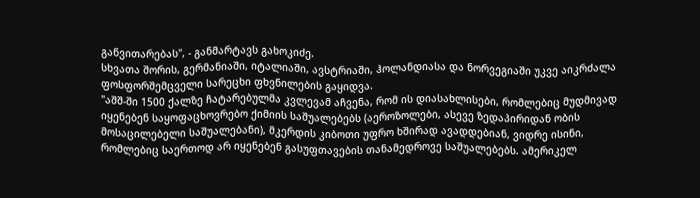განვითარებას", - განმარტავს გახოკიძე.
სხვათა შორის, გერმანიაში, იტალიაში, ავსტრიაში, ჰოლანდიასა და ნორვეგიაში უკვე აიკრძალა ფოსფორშემცველი სარეცხი ფხვნილების გაყიდვა.
"აშშ-ში 1500 ქალზე ჩატარებულმა კვლევამ აჩვენა, რომ ის დიასახლისები, რომლებიც მუდმივად იყენებენ საყოფაცხოვრებო ქიმიის საშუალებებს (აეროზოლები, ასევე ზედაპირიდან ობის მოსაცილებელი საშუალებანი), მკერდის კიბოთი უფრო ხშირად ავადდებიან, ვიდრე ისინი, რომლებიც საერთოდ არ იყენებენ გასუფთავების თანამედროვე საშუალებებს. ამერიკელ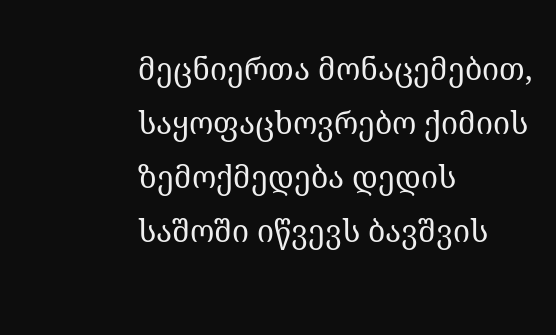მეცნიერთა მონაცემებით, საყოფაცხოვრებო ქიმიის ზემოქმედება დედის საშოში იწვევს ბავშვის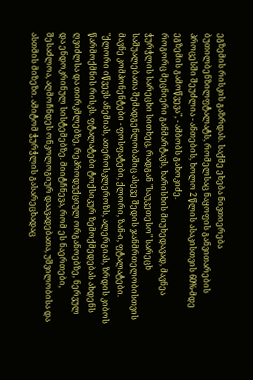ეგზემის რისკის გაზრდას. საქმე ეხება ნივთიერება ბუთილბენზილფტალატს, რომელსაც ნაყოფის განვითარების პროცესში შეუძლია - ანთების, ხოლო 2 წლის ასაკისთვის 60%-მდე ეგზემის გამოწვევა", - ამბობს გახოკიძე.
როგორც მეცნიერი განმარტავს, ხარისხის მიუხედავად, მავნეა ჭურჭლის სარეცხი სითხეც, რადგან "საუკეთესო" სარეცხ საშუალებათა შემადგენლობაშიც ასევე შედის ჯანმრთელობისთვის მავნე კომპონენტები - ფოსფატები, ქლორი, ზან-ი, ფტალატები.
"ქლორი იწვევს ანემიას, ათეროსკლეროზს, ალერგიას, ზრდის კიბოს წარმოქმნის რისკს. ფტალატები ტოქსიკურ ზემოქმედებას ახდენს ღვიძლსა და თირკმლებზე, რეპროდუქციულ ორგანოებზე, ნერვულ და ენდოკრინულ სისტემებზე. მიიტჩნევა, რომ ეს ნაერთები, შესაძლოა, აღმოჩნდეს ონკოლოგიურ დაავადებათა, უშვილობისა და ასთმის მიზეზი. ამიტომ ჭურჭლის გასარეცხადაც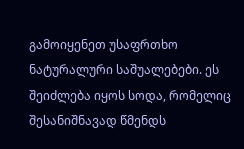გამოიყენეთ უსაფრთხო ნატურალური საშუალებები. ეს შეიძლება იყოს სოდა, რომელიც შესანიშნავად წმენდს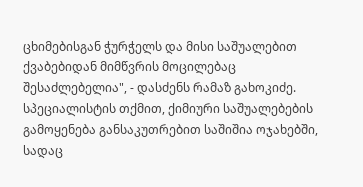ცხიმებისგან ჭურჭელს და მისი საშუალებით ქვაბებიდან მიმწვრის მოცილებაც შესაძლებელია", - დასძენს რამაზ გახოკიძე.
სპეციალისტის თქმით, ქიმიური საშუალებების გამოყენება განსაკუთრებით საშიშია ოჯახებში, სადაც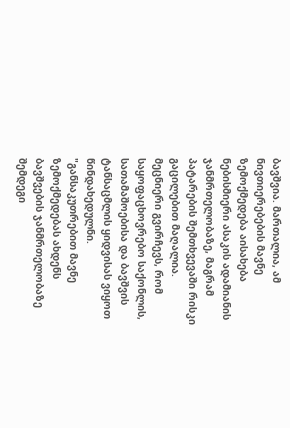ბავშვია. მართალია, ამ ნივთიერებების მავნე ზემოქმედება აისახება ნებისმიერი ასაკის ადამიანის ჯანმრთელობაზე, მაგრამ პატარების შემთხვევაში რისკი გაცილებით მაღალია. მეცნიერი გვირჩევს, რომ საყოფაცხოვრებო საქონლის, სათამაშოებისა და ბავშვის ტანსაცმლის ყიდვისას ვიყოთ წინდახედულნი.
"განსაკუთრებით მავნე ზემოქმედებას ახდენს ბავშვების ჯანმრთელობაზე შემდეგი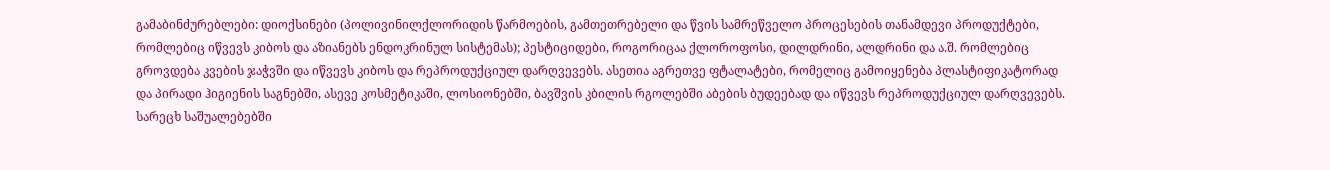გამაბინძურებლები: დიოქსინები (პოლივინილქლორიდის წარმოების, გამთეთრებელი და წვის სამრეწველო პროცესების თანამდევი პროდუქტები, რომლებიც იწვევს კიბოს და აზიანებს ენდოკრინულ სისტემას); პესტიციდები, როგორიცაა ქლოროფოსი, დილდრინი, ალდრინი და ა.შ. რომლებიც გროვდება კვების ჯაჭვში და იწვევს კიბოს და რეპროდუქციულ დარღვევებს. ასეთია აგრეთვე ფტალატები, რომელიც გამოიყენება პლასტიფიკატორად და პირადი ჰიგიენის საგნებში, ასევე კოსმეტიკაში, ლოსიონებში, ბავშვის კბილის რგოლებში აბების ბუდეებად და იწვევს რეპროდუქციულ დარღვევებს.
სარეცხ საშუალებებში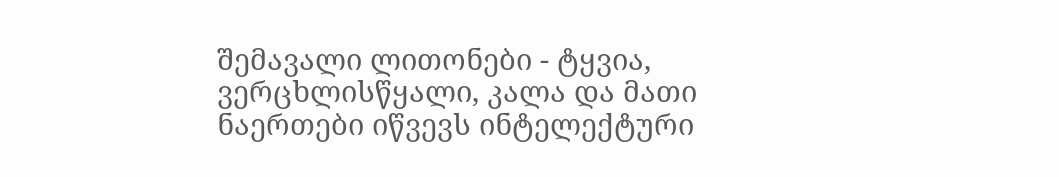შემავალი ლითონები - ტყვია, ვერცხლისწყალი, კალა და მათი ნაერთები იწვევს ინტელექტური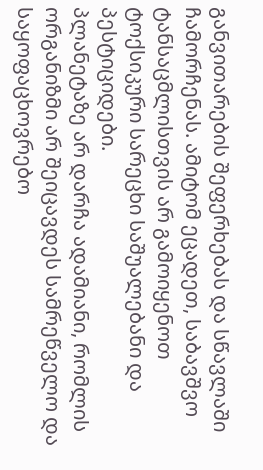განვითარების შეფერხებას და სწავლაში ჩამორჩენას. ამიტომ ეცადეთ, საბავშვო ტანსაცმლისთვის არ გამოიყენოთ ტოქსიკური სარეცხი საშუალებანი და პესტიციდები.
პლანეტაზე არ დარჩა ადამიანი, რომლის ორგანიზმი არ შეიცავდეს სამრეწველო და საყოფაცხოვრებო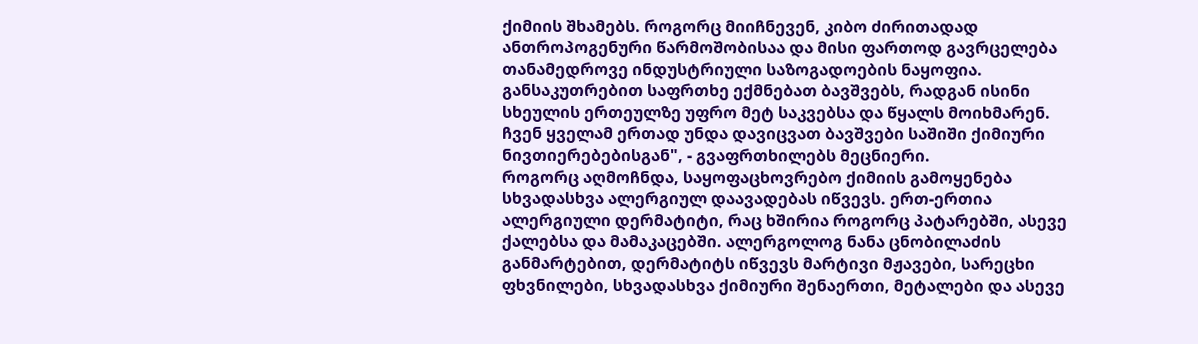ქიმიის შხამებს. როგორც მიიჩნევენ, კიბო ძირითადად ანთროპოგენური წარმოშობისაა და მისი ფართოდ გავრცელება თანამედროვე ინდუსტრიული საზოგადოების ნაყოფია. განსაკუთრებით საფრთხე ექმნებათ ბავშვებს, რადგან ისინი სხეულის ერთეულზე უფრო მეტ საკვებსა და წყალს მოიხმარენ. ჩვენ ყველამ ერთად უნდა დავიცვათ ბავშვები საშიში ქიმიური ნივთიერებებისგან", - გვაფრთხილებს მეცნიერი.
როგორც აღმოჩნდა, საყოფაცხოვრებო ქიმიის გამოყენება სხვადასხვა ალერგიულ დაავადებას იწვევს. ერთ-ერთია ალერგიული დერმატიტი, რაც ხშირია როგორც პატარებში, ასევე ქალებსა და მამაკაცებში. ალერგოლოგ ნანა ცნობილაძის განმარტებით, დერმატიტს იწვევს მარტივი მჟავები, სარეცხი ფხვნილები, სხვადასხვა ქიმიური შენაერთი, მეტალები და ასევე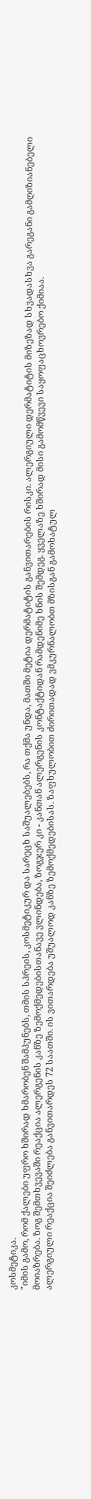კოსმეტიკა.
"იმის გამო, რომ ქალები უფრო ხშირად ხმარობენ შამპუნებს, თმის სპრეის, კოსმეტიკურ და სარეცხ საშუალებებს, რა თქმა უნდა, მათში მეტია დერმატიტის განვითარების რისკი. ალერგიული დერმატიტის მიზეზად სხვადასხვა გარეგანი გამღიზიანებელი მოიაზრება. ზოგ შემთხვევაში რეაქცია ალერგენის კანზე ზემოქმედებისთანავე ვლინდება, ზოგჯერ კი - კანთან ალერგენის კონტაქტიდან რამდენიმე ხნის შემდეგ. ყველაზე ხშირად მისი გამომწვევი საყოფაცხოვრებო ქიმიაა.
ალერგიული რეაქცია შეიძლება განვითარდეს 72 საათში. ის ვითარდება უშუალოდ კანზე ზემოქმედებისას. ზაფხულობით ძირითადად ვმკურნალობთ მზისგან გამოხატულ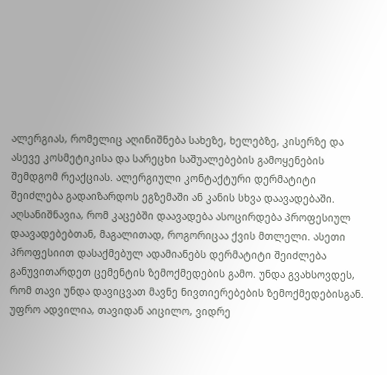ალერგიას, რომელიც აღინიშნება სახეზე, ხელებზე, კისერზე და ასევე კოსმეტიკისა და სარეცხი საშუალებების გამოყენების შემდგომ რეაქციას. ალერგიული კონტაქტური დერმატიტი შეიძლება გადაიზარდოს ეგზემაში ან კანის სხვა დაავადებაში.
აღსანიშნავია, რომ კაცებში დაავადება ასოცირდება პროფესიულ დაავადებებთან, მაგალითად, როგორიცაა ქვის მთლელი. ასეთი პროფესიით დასაქმებულ ადამიანებს დერმატიტი შეიძლება განუვითარდეთ ცემენტის ზემოქმედების გამო. უნდა გვახსოვდეს, რომ თავი უნდა დავიცვათ მავნე ნივთიერებების ზემოქმედებისგან. უფრო ადვილია, თავიდან აიცილო, ვიდრე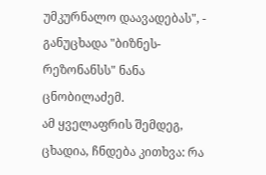უმკურნალო დაავადებას", - განუცხადა "ბიზნეს-რეზონანსს" ნანა ცნობილაძემ.
ამ ყველაფრის შემდეგ, ცხადია, ჩნდება კითხვა: რა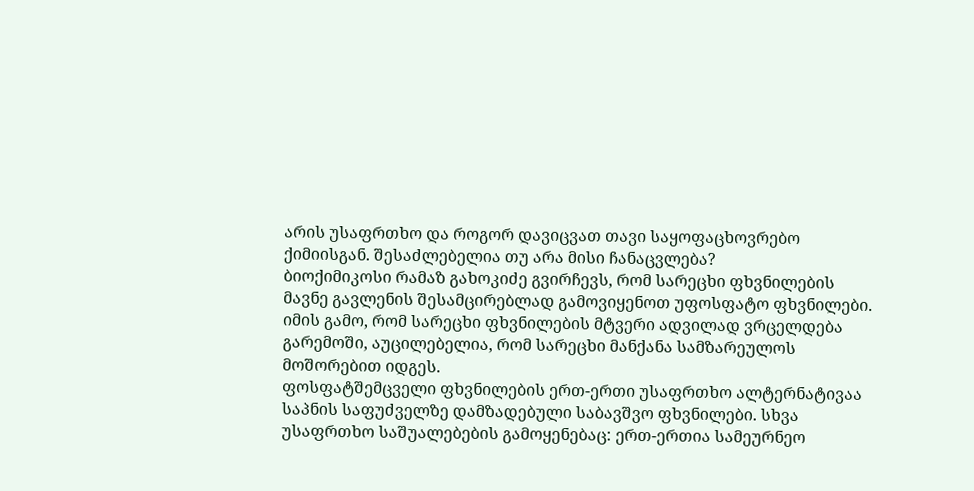არის უსაფრთხო და როგორ დავიცვათ თავი საყოფაცხოვრებო ქიმიისგან. შესაძლებელია თუ არა მისი ჩანაცვლება?
ბიოქიმიკოსი რამაზ გახოკიძე გვირჩევს, რომ სარეცხი ფხვნილების მავნე გავლენის შესამცირებლად გამოვიყენოთ უფოსფატო ფხვნილები. იმის გამო, რომ სარეცხი ფხვნილების მტვერი ადვილად ვრცელდება გარემოში, აუცილებელია, რომ სარეცხი მანქანა სამზარეულოს მოშორებით იდგეს.
ფოსფატშემცველი ფხვნილების ერთ-ერთი უსაფრთხო ალტერნატივაა საპნის საფუძველზე დამზადებული საბავშვო ფხვნილები. სხვა უსაფრთხო საშუალებების გამოყენებაც: ერთ-ერთია სამეურნეო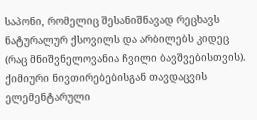საპონი, რომელიც შესანიშნავად რეცხავს ნატურალურ ქსოვილს და არბილებს კიდეც (რაც მნიშვნელოვანია ჩვილი ბავშვებისთვის). ქიმიური ნივთირებებისგან თავდაცვის ელემენტარული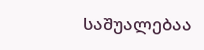საშუალებაა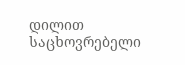დილით საცხოვრებელი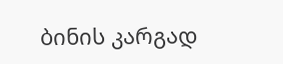ბინის კარგად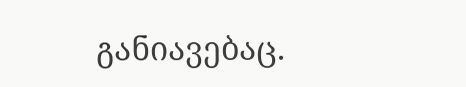განიავებაც.